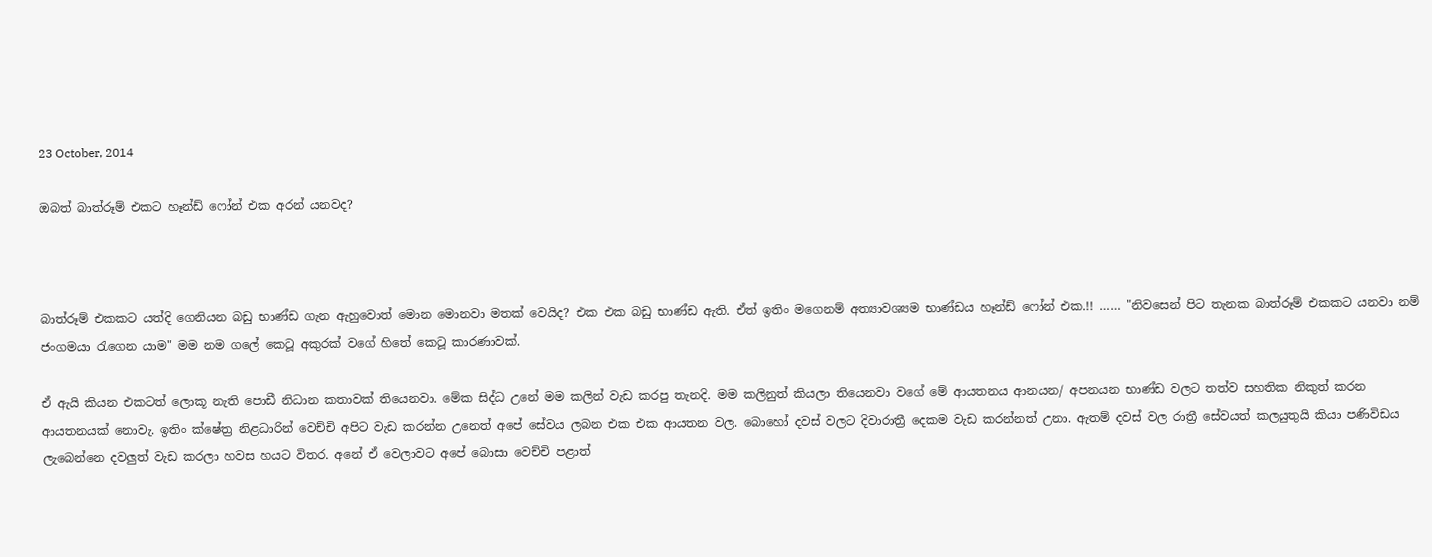23 October, 2014

ඔබත් බාත්රූම් එකට හෑන්ඩ් ෆෝන් එක අරන් යනවද?



බාත්රූම් එකකට යත්දි ගෙනියන බඩු භාණ්ඩ ගැන ඇහුවොත් මොන මොනවා මතක් වෙයිද? එක එක බඩු භාණ්ඩ ඇති. ඒත් ඉතිං මගෙනම් අත්‍යාවශ්‍යම භාණ්ඩය හෑන්ඩ් ෆෝන් එක.!! …… "නිවසෙන් පිට තැනක බාත්රූම් එකකට යනවා නම් ජංගමයා රැගෙන යාම" මම නම ගලේ කෙටූ අකුරක් වගේ හිතේ කෙටූ කාරණාවක්.

ඒ ඇයි කියන එකටත් ලොකූ නැති පොඩී නිධාන කතාවක් තියෙනවා. මේක සිද්ධ උනේ මම කලින් වැඩ කරපු තැනදි. මම කලිනුත් කියලා තියෙනවා වගේ මේ ආයතනය ආනයන/ අපනයන භාණ්ඩ වලට තත්ව සහතික නිකුත් කරන ආයතනයක් නොවැ. ඉතිං ක්ෂේත්‍ර නිළධාරින් වෙච්චි අපිට වැඩ කරන්න උනෙත් අපේ සේවය ලබන එක එක ආයතන වල. බොහෝ දවස් වලට දිවාරාත්‍රී දෙකම වැඩ කරන්නත් උනා. ඇතම් දවස් වල රාත්‍රී සේවයත් කලයුතුයි කියා පණිවිඩය ලැබෙන්නෙ දවලුත් වැඩ කරලා හවස හයට විතර. අනේ ඒ වෙලාවට අපේ බොසා වෙච්චි පළාත්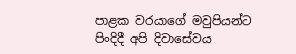පාළක වරයාගේ මවුපියන්ට පිංදිදී අපි දිවාසේවය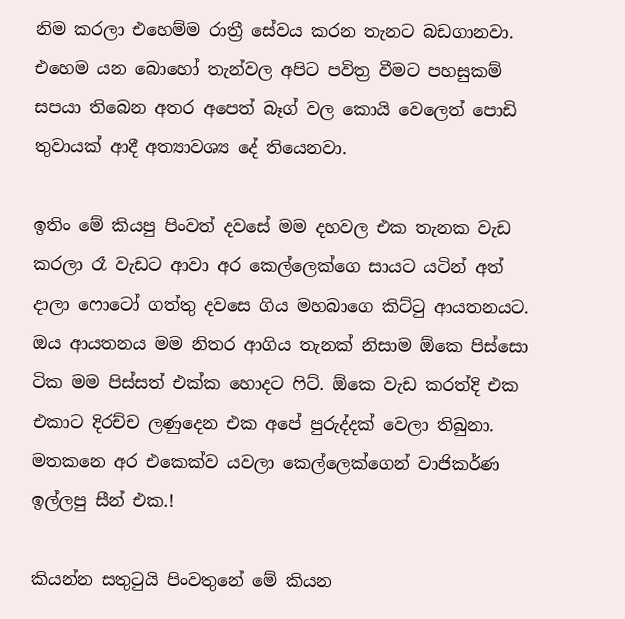නිම කරලා එහෙම්ම රාත්‍රී සේවය කරන තැනට බඩගානවා. එහෙම යන බොහෝ තැන්වල අපිට පවිත්‍ර වීමට පහසුකම් සපයා තිබෙන අතර අපෙත් බෑග් වල කොයි වෙලෙත් පොඩි තුවායක් ආදී අත්‍යාවශ්‍ය දේ තියෙනවා.

ඉතිං මේ කියපු පිංවත් දවසේ මම දහවල එක තැනක වැඩ කරලා රෑ වැඩට ආවා අර කෙල්ලෙක්ගෙ සායට යටින් අත් දාලා ෆොටෝ ගත්තු දවසෙ ගිය මහබාගෙ කිට්ටු ආයතනයට. ඔය ආයතනය මම නිතර ආගිය තැනක් නිසාම ඕකෙ පිස්සො ටික මම පිස්සත් එක්ක හොදට ෆිට්. ඕකෙ වැඩ කරත්දි එක එකාට දිරච්ච ලණුදෙන එක අපේ පුරුද්දක් වෙලා තිබුනා. මතකනෙ අර එකෙක්ව යවලා කෙල්ලෙක්ගෙන් වාජිකර්ණ ඉල්ලපු සීන් එක.!

කියන්න සතුටුයි පිංවතුනේ මේ කියන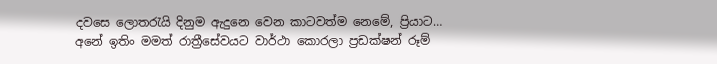දවසෙ ලොතරැයි දිනුම ඇදුනෙ වෙන කාටවත්ම නෙමේ, ප්‍රියාට… අනේ ඉතිං මමත් රාත්‍රීසේවයට වාර්ථා කොරලා ප්‍රඩක්ෂන් රූම්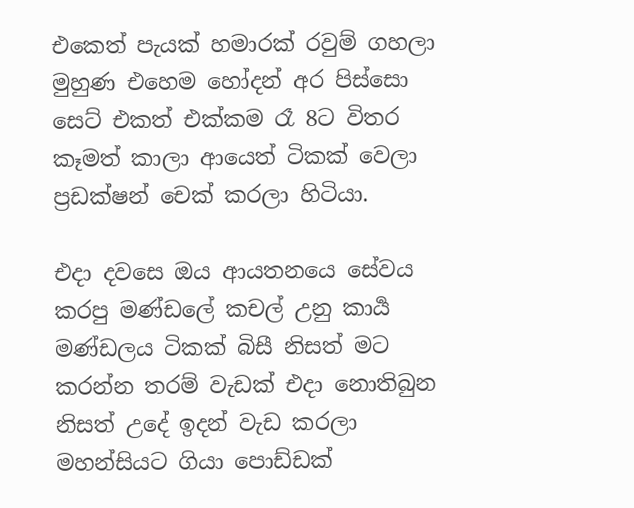එකෙත් පැයක් හමාරක් රවුම් ගහලා මුහුණ එහෙම හෝදන් අර පිස්සො සෙට් එකත් එක්කම රෑ 8ට විතර කෑමත් කාලා ආයෙත් ටිකක් වෙලා ප්‍රඩක්ෂන් චෙක් කරලා හිටියා.

එදා දවසෙ ඔය ආයතනයෙ සේවය කරපු මණ්ඩලේ කචල් උනු කාර්‍ය මණ්ඩලය ටිකක් බිසී නිසත් මට ක‍රන්න තරම් වැඩක් එදා නොතිබුන නිසත් උදේ ඉදන් වැඩ කරලා මහන්සියට ගියා පොඩ්ඩක්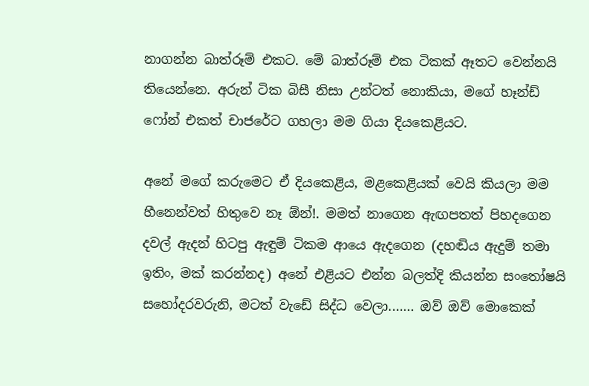නාගන්න බාත්රූම් එකට. මේ බාත්රූම් එක ටිකක් ඈතට වෙන්නයි තියෙන්නෙ. අරුන් ටික බිසී නිසා උන්ටත් නොකියා, මගේ හෑන්ඩ් ෆෝන් එකත් චාජරේට ගහලා මම ගියා දියකෙළියට.

අනේ මගේ කරුමෙට ඒ දියකෙළිය, මළකෙළියක් වෙයි කියලා මම හීනෙන්වත් හිතුවෙ නෑ ඕන්!. මමත් නාගෙන ඇඟපතත් පිහදගෙන දවල් ඇදන් හිටපු ඇඳුම් ටිකම ආයෙ ඇදගෙන (දහඬිය ඇදුම් තමා ඉතිං, මක් කරන්නද) අනේ එළියට එන්න බලත්දි කියන්න සංතෝෂයි සහෝදරවරුනි, මටත් වැඩේ සිද්ධ වෙලා.…… ඔව් ඔව් මොකෙක්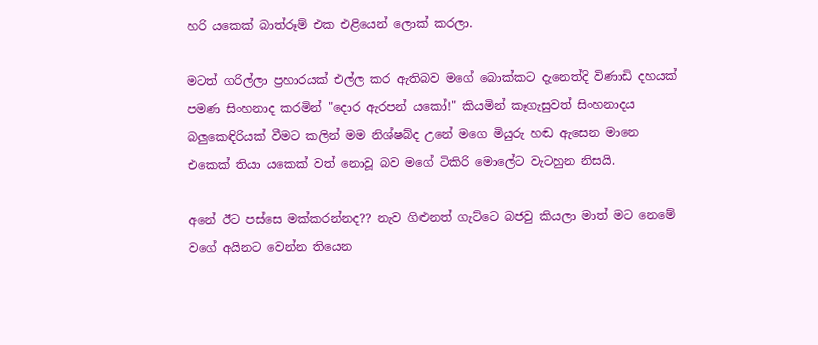හරි යකෙක් බාත්රූම් එක එළියෙන් ලොක් කරලා.

මටත් ගරිල්ලා ප්‍රහාරයක් එල්ල කර ඇතිබව මගේ බොක්කට දැනෙත්දි විණාඩි දහයක් පමණ සිංහනාද කරමින් "දොර ඇරපන් යකෝ!" කියමින් කෑගැසුවත් සිංහනාදය බලුකෙඳිරියක් වීමට කලින් මම නිශ්ෂබ්ද උනේ මගෙ මියුරු හඬ ඇසෙන මානෙ එකෙක් තියා යකෙක් වත් නොවූ බව මගේ ටිකිරි මොලේට වැටහුන නිසයි.

අනේ ඊට පස්සෙ මක්කරන්නද?? නැව ගිළුනත් ගැට්ටෙ බජවු කියලා මාත් මට නෙමේ වගේ අයිනට වෙන්න තියෙන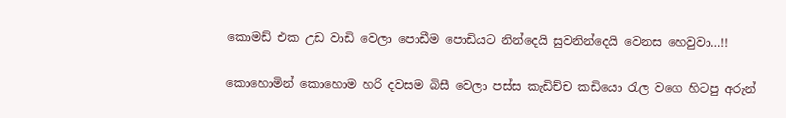කොමඩ් එක උඩ වාඩි වෙලා පොඩීම පොඩියට නින්දෙයි සුවනින්දෙයි වෙනස හෙවුවා…!!

කොහොමින් කොහොම හරි දවසම බිසී වෙලා පස්ස කැඩිච්ච කඩියො රැල වගෙ හිටපු අරුන්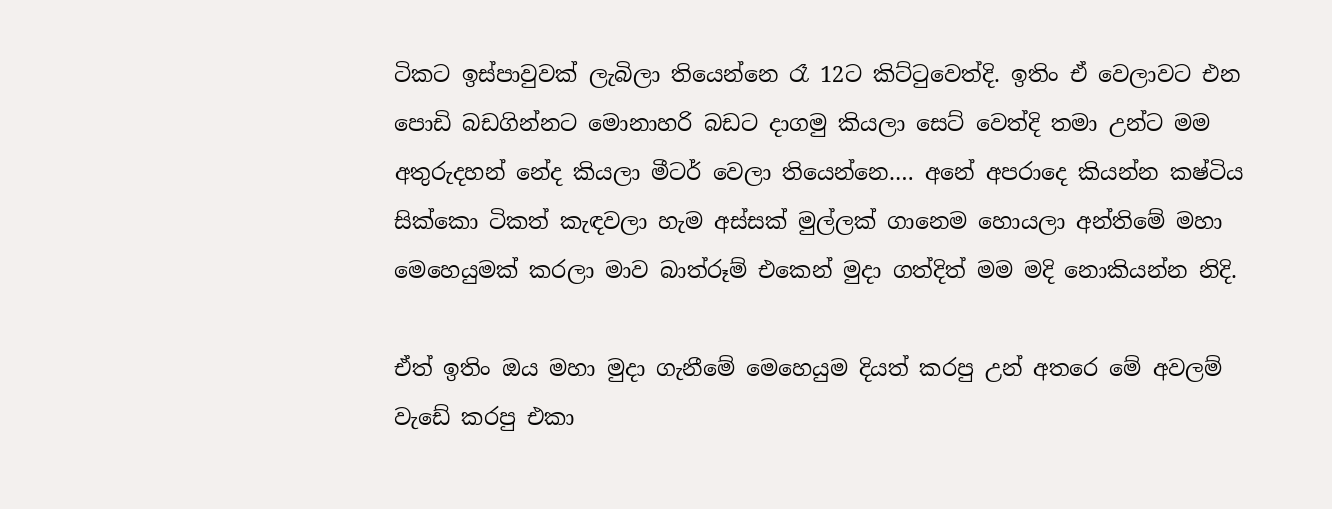ටිකට ඉස්පාවුවක් ලැබිලා තියෙන්නෙ රෑ 12ට කිට්ටුවෙත්දි. ඉතිං ඒ වෙලාවට එන පොඩි බඩගින්නට මොනාහරි බඩට දාගමු කියලා සෙට් වෙත්දි තමා උන්ට මම අතුරුදහන් නේද කියලා මීටර් වෙලා තියෙන්නෙ.… අනේ අපරාදෙ කියන්න කෂ්ටිය සික්කො ටිකත් කැඳවලා හැම අස්සක් මුල්ලක් ගානෙම හොයලා අන්තිමේ මහා මෙහෙයුමක් කරලා මාව බාත්රූම් එකෙන් මුදා ගත්දිත් මම මදි නොකියන්න නිදි.

ඒත් ඉතිං ඔය මහා මුදා ගැනීමේ මෙහෙයුම දියත් කරපු උන් අතරෙ මේ අවලම් වැඩේ කරපු එකා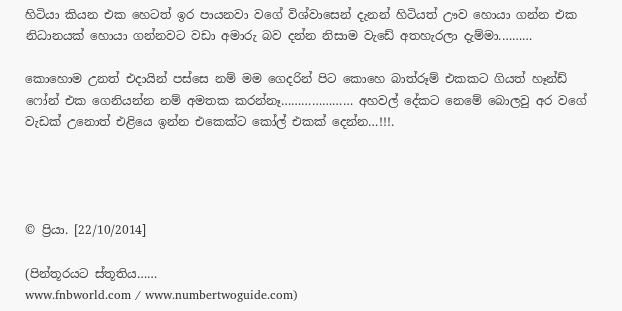හිටියා කියන එක හෙටත් ඉර පායනවා වගේ විශ්වාසෙන් දැනන් හිටියත් ඌව හොයා ගන්න එක නිධානයක් හොයා ගන්නවට වඩා අමාරු බව දන්න නිසාම වැඩේ අතහැරලා දැම්මා.………

කොහොම උනත් එදායින් පස්සෙ නම් මම ගෙදරින් පිට කොහෙ බාත්රූම් එකකට ගියත් හෑන්ඩ් ෆෝන් එක ගෙනියන්න නම් අමතක කරන්නෑ………………… අහවල් දේකට නෙමේ බොලවු අර වගේ වැඩක් උනොත් එළියෙ ඉන්න එකෙක්ට කෝල් එකක් දෙන්න…!!!.




© ප්‍රියා. [22/10/2014]

(පින්තූරයට ස්තූතිය……
www.fnbworld.com / www.numbertwoguide.com)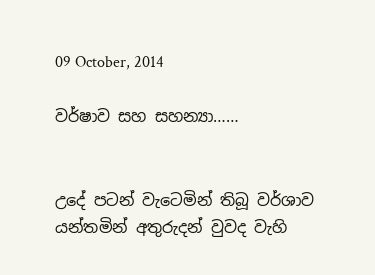09 October, 2014

වර්ෂාව සහ සහන්‍යා……


උදේ පටන් වැටෙමින් තිබූ වර්ශාව යන්තමින් අතුරුදන් වුවද වැහි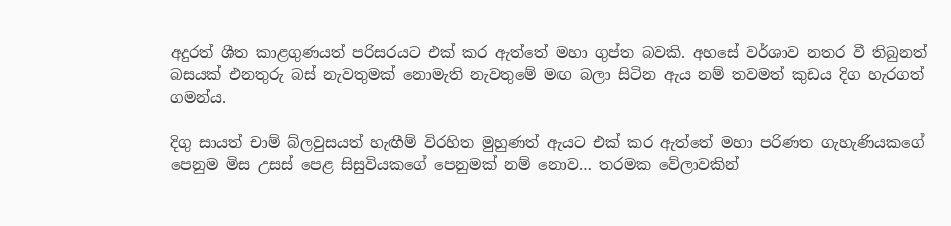අදුරත් ශීත කාළගුණයත් පරිසරයට එක් කර ඇත්තේ මහා ගුප්ත බවකි. අහසේ වර්ශාව නතර වී තිබුනත් බසයක් එනතුරු බස් නැවතුමක් නොමැති නැවතුමේ මඟ බලා සිටින ඇය නම් තවමත් කුඩය දිග හැරගත් ගමන්ය.

දිගු සායත් චාම් බ්ලවුසයත් හැඟීම් විරහිත මුහුණත් ඇයට එක් කර ඇත්තේ මහා පරිණත ගැහැණියකගේ පෙනුම මිස උසස් පෙළ සිසුවියකගේ පෙනුමක් නම් නොව… තරමක වේලාවකින්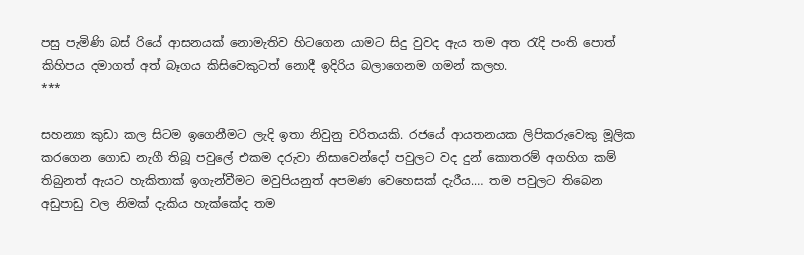පසු පැමිණි බස් රියේ ආසනයක් නොමැතිව හිටගෙන යාමට සිදු වුවද ඇය තම අත රැදි පංති පොත් කිහිපය දමාගත් අත් බෑගය කිසිවෙකුටත් නොදී ඉදිරිය බලාගෙනම ගමන් කලහ.
***

සහන්‍යා කුඩා කල සිටම ඉගෙනීමට ලැදි ඉතා නිවුනු චරිතයකි. රජයේ ආයතනයක ලිපිකරුවෙකු මූලික කරගෙන ගොඩ නැගී තිබූ පවුලේ එකම දරුවා නිසාවෙන්දෝ පවුලට වද දුන් කොතරම් අගහිග කම් තිබුනත් ඇයට හැකිතාක් ඉගැන්වීමට මවුපියනුත් අපමණ වෙහෙසක් දැරීය.… තම පවුලට තිබෙන අඩුපාඩු වල නිමක් දැකිය හැක්කේද තම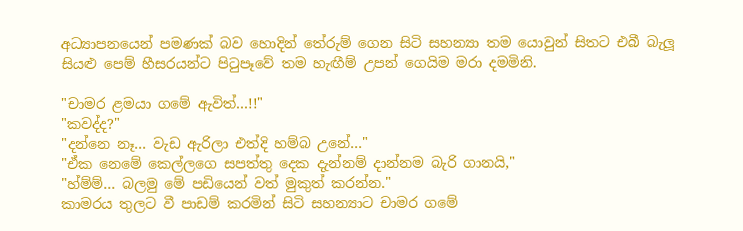අධ්‍යාපනයෙන් පමණක් බව හොදින් තේරුම් ගෙන සිටි සහන්‍යා තම යොවුන් සිතට එබී බැලූ සියළු පෙම් හීස‍රයන්ට පිටුපෑවේ තම හැඟීම් උපන් ගෙයිම මරා දමමිනි.

"චාමර ළමයා ගමේ ඇවිත්…!!"
"කවද්ද?"
"දන්නෙ නෑ… වැඩ ඇරිලා එත්දි හම්බ උනේ…"
"ඒක නෙමේ කෙල්ලගෙ සපත්තු දෙක දැන්නම් දාන්නම බැරි ගානයි,"
"හ්ම්ම්… බලමු මේ පඩියෙන් වත් මුකුත් කරන්න."
කාමරය තුලට වී පාඩම් කරමින් සිටි සහන්‍යාට චාමර ගමේ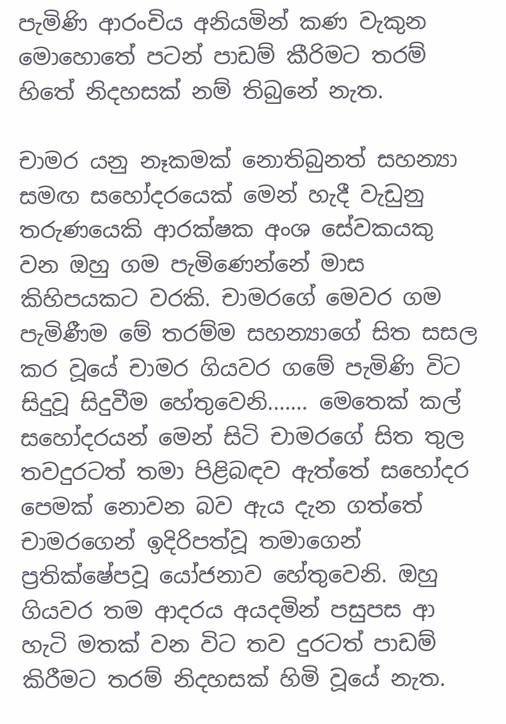පැමිණි ආරංචිය අනියමින් කණ වැකුන මොහොතේ පටන් පාඩම් කීරිමට තරම් හිතේ නිදහසක් නම් තිබුනේ නැත.

චාමර ‍යනු නෑකමක් නොතිබුනත් සහන්‍යා සමඟ සහෝදරයෙක් මෙන් හැදී වැඩුනු තරුණයෙකි ආරක්ෂක අංශ සේවකයකු වන ඔහු ගම පැමිණෙන්නේ මාස කිහිපයකට වරකි. චාමරගේ මෙවර ගම පැමිණීම මේ තරම්ම සහන්‍යාගේ සිත සසල කර වූයේ චාමර ගියවර ගමේ පැමිණි විට සිදුවූ සිදුවීම හේතුවෙනි.…… මෙතෙක් කල් සහෝදරයන් මෙන් සිටි චාමරගේ සිත තුල තවදුරටත් තමා පිළිබඳව ඇත්තේ සහෝදර පෙමක් නොවන බව ඇය දැන ගත්තේ චාමරගෙන් ඉදිරිපත්වූ තමාගෙන් ප්‍රතික්ෂේපවූ යෝජනාව හේතුවෙනි. ඔහු ගියවර තම ආදරය අයදමින් පසුපස ආ හැටි මතක් වන විට තව දු‍රටත් පාඩම් කිරීමට තරම් නිදහසක් හිමි වූයේ නැත.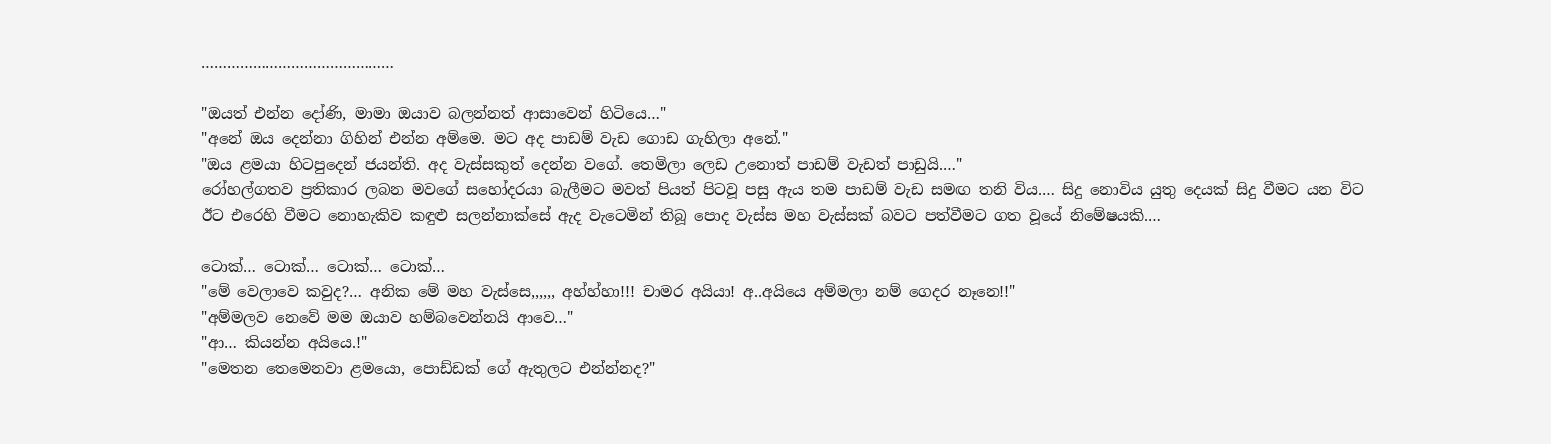………………………………………

"ඔයත් එන්න දෝණි, මාමා ඔයාව බලන්නත් ආසාවෙන් හිටියෙ…"
"අනේ ඔය දෙන්නා ගිහින් එන්න අම්මෙ. මට අද පාඩම් වැඩ ගොඩ ගැහිලා අනේ."
"ඔය ළමයා හිටපුදෙන් ජයන්ති. අද වැස්සකුත් දෙන්න වගේ. තෙමිලා ලෙඩ උනොත් පාඩම් වැඩත් පාඩුයි.…"
රෝහල්ගතව ප්‍රතිකාර ලබන මවගේ සහෝදරයා බැලීමට මවත් පියත් පිටවූ පසු ඇය තම පාඩම් වැඩ සමඟ තනි විය.… සිදු නොවිය යුතු දෙ‍යක් සිදු වීමට යන විට ඊට එරෙහි වීමට නොහැකිව කඳුළු සලන්නාක්සේ ඇද වැටෙමින් තිබූ පොද වැස්ස මහ වැස්සක් බවට පත්වීමට ගත වූයේ නිමේෂයකි.…

ටොක්… ටොක්… ටොක්… ටොක්…
"මේ වෙලාවෙ කවුද?… අනික මේ මහ වැස්සෙ,,,,,, අහ්හ්හා!!! චාමර අයියා! අ..අයියෙ අම්මලා නම් ගෙදර නෑනෙ!!"
"අම්මලව නෙවේ මම ඔයාව හම්බවෙන්නයි ආවෙ…"
"ආ… කියන්න අයියෙ.!"
"මෙතන තෙමෙනවා ළමයො, පොඩ්ඩක් ගේ ඇතුලට එන්න්නද?"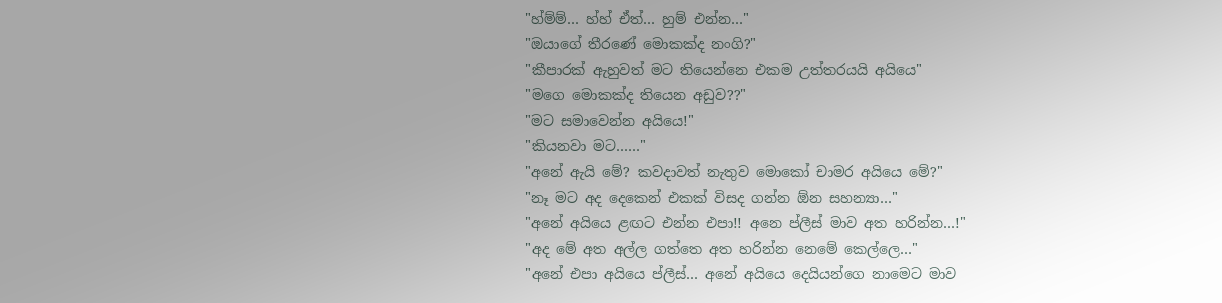"හ්ම්ම්… හ්හ් ඒත්… හුම් එන්න…"
"ඔයාගේ තීරණේ මොකක්ද නංගි?"
"කීපාරක් ඇහුවත් මට තියෙන්නෙ එකම උත්තරයයි අයියෙ"
"මගෙ මොකක්ද තියෙන අඩුව??"
"මට සමාවෙන්න අයියෙ!"
"කියනවා මට……"
"අනේ ඇයි මේ? කවදාවත් නැතුව මොකෝ චාමර අයියෙ මේ?"
"නෑ මට අද දෙකෙන් එකක් විසද ගන්න ඕන සහන්‍යා…"
"අනේ අයියෙ ළඟට එන්න එපා!! අනෙ ප්ලීස් මාව අත හරින්න…!"
"අද මේ අත අල්ල ගත්තෙ අත හරින්න නෙමේ කෙල්ලෙ…"
"අනේ එපා අයියෙ ප්ලීස්… අනේ අයියෙ දෙයියන්ගෙ නාමෙට මාව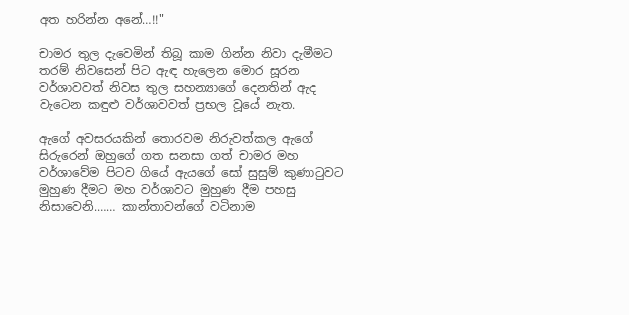අත හරින්න අනේ…!!"

චාමර තුල දැවෙමින් තිබූ කාම ගින්න නිවා දැමීමට තරම් නිවසෙන් පිට ඇඳ හැලෙන මොර සූරන වර්ශාවවත් නිවස තුල සහන්‍යාගේ දෙනතින් ඇද වැටෙන කඳුළු වර්ශාවවත් ප්‍රභල වූයේ නැත.

ඇගේ අවසරයකින් තොරවම නිරුවත්කල ඇගේ සිරුරෙන් ඔහුගේ ගත සනසා ගත් චාමර මහ වර්ශාවේම පිටව ගියේ ඇයගේ සෝ සුසුම් කුණාටුවට මුහුණ දීමට මහ වර්ශාවට මුහුණ දීම පහසු නිසාවෙනි.…… කාන්තාවන්ගේ වටිනාම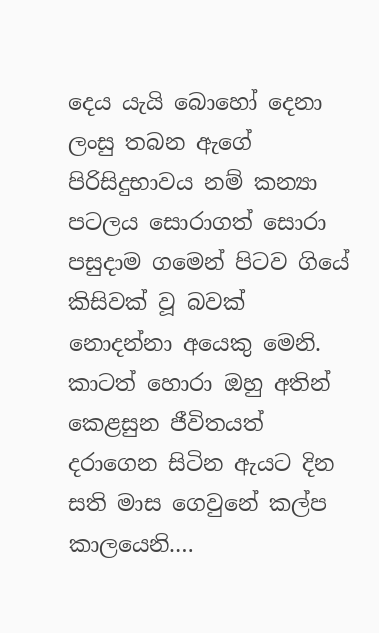දෙය ‍යැයි බොහෝ දෙනා ලංසු තබන ඇගේ පිරිසිදුභාවය නම් කන්‍යා පටලය සොරාගත් සොරා පසුදාම ගමෙන් පිටව ගියේ කිසිවක් වූ බවක් නොදන්නා අයෙකු මෙනි. කාටත් හොරා ඔහු අතින් කෙළසුන ජීවිතයත් දරාගෙන සිටින ඇයට දින සති මාස ගෙවුනේ කල්ප කාලයෙනි.…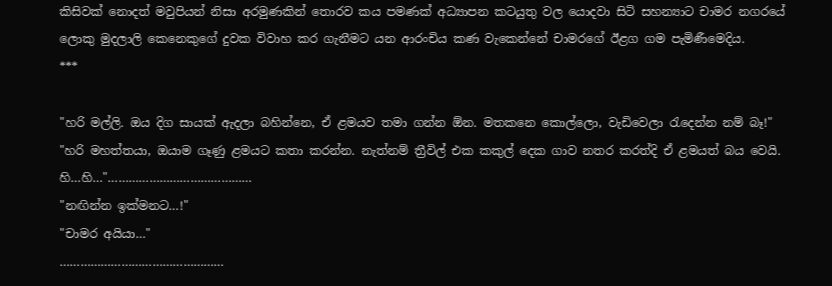කිසිවක් නොදත් මවුපියන් නිසා අරමුණකින් තොරව කය පමණක් අධ්‍යාපන කටයුතු වල යොදවා සිටි සහන්‍යාට චාමර නගරයේ ලොකු මුදලාලි කෙනෙකුගේ දුවක විවාහ කර ගැනීමට යන ආරංචිය කණ වැකෙන්නේ චාමරගේ ඊළග ගම පැමිණීමෙදිය.
***

"හරි මල්ලි. ඔය දිග සායක් ඇදලා බහින්නෙ, ඒ ළමයව තමා ගන්න ඕන. මතකනෙ කොල්ලො, වැඩිවෙලා රැදෙන්න නම් බෑ!"
"හරි මහත්තයා, ඔයාම ගෑණු ළමයට කතා කරන්න. නැත්නම් ත්‍රීවිල් එක කකුල් දෙක ගාව නතර කරත්දි ඒ ළමයත් බය වෙයි. හි…හි…"……………………………………
"නඟින්න ඉක්මනට…!"
"චාමර අයියා…"
…………………………………………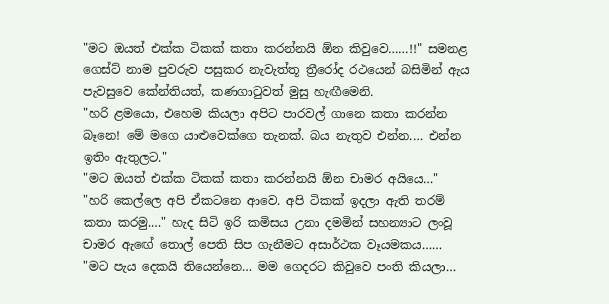"මට ඔයත් එක්ක ටිකක් කතා කරන්නයි ඕන කිවුවෙ……!!" සමනළ ගෙස්ට් නාම පුවරුව පසුකර නැවැත්තූ ත්‍රීරෝද රථයෙන් බසිමින් ඇය පැවසුවෙ කේන්තියත්, කණගාටුවත් මුසු හැඟීමෙනි.
"හරි ළමයො, එහෙම කියලා අපිට පාරවල් ගානෙ කතා කරන්න බෑනෙ! මේ මගෙ යාළුවෙක්ගෙ තැනක්. බය නැතුව එන්න.… එන්න ඉතිං ඇතුලට."
"මට ඔයත් එක්ක ටිකක් කතා කරන්නයි ඕන චාමර අයියෙ…"
"හරි කෙල්ලෙ අපි ඒකටනෙ ආවෙ. අපි ටිකක් ඉදලා ඇති තරම් කතා කරමු.…" හැද සිටි ඉරි කමිසය උනා දමමින් සහන්‍යාට ලංවූ චාමර ඇඟේ තොල් පෙති සිප ගැනීමට අසාර්ථක වෑයමකය……
"මට පැය දෙකයි තියෙන්නෙ… මම ගෙදරට කිවුවෙ පංති කියලා…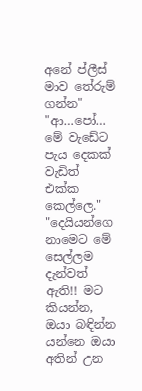අනේ ප්ලීස් මාව තේරුම් ගන්න"
"ආ…පෝ… මේ වැඩේට පැය දෙකක් වැඩිත් එක්ක කෙල්ලෙ."
"දෙ‍යියන්ගෙ නාමෙට මේ සෙල්ලම දැන්වත් ඇති!! මට කියන්න, ඔයා බඳින්න යන්නෙ ඔයා අතින් උන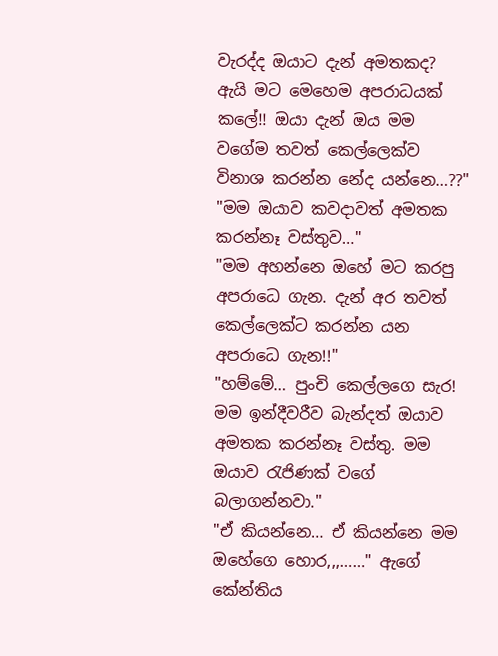වැරද්ද ඔයාට දැන් අමතකද? ඇයි මට මෙහෙම අපරාධයක් කලේ!! ඔයා දැන් ඔය මම වගේම තවත් කෙල්ලෙක්ව විනාශ කරන්න නේද යන්නෙ…??"
"මම ඔයාව කවදාවත් අමතක කරන්නෑ වස්තුව…"
"මම අහන්නෙ ඔහේ මට කරපු අපරාධෙ ගැන. දැන් අර තවත් කෙල්ලෙක්ට කරන්න යන අපරාධෙ ගැන!!"
"හම්මේ… පුංචි කෙල්ලගෙ සැර! මම ඉන්දීවරීව බැන්දත් ඔයාව අමතක කරන්නෑ වස්තු. මම ඔයාව රැජිණක් වගේ බලාගන්නවා."
"ඒ කියන්නෙ… ඒ කියන්නෙ මම ඔහේගෙ හොර,,,……" ඇගේ කේන්තිය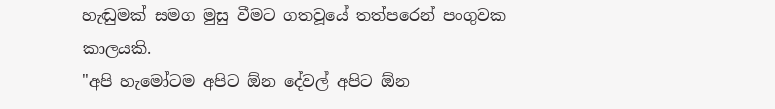හැඬුමක් සමග මුසු වීමට ගතවූයේ තත්පරෙන් පංගුවක කාලයකි.
"අපි හැමෝටම අපිට ඕන දේවල් අපිට ඕන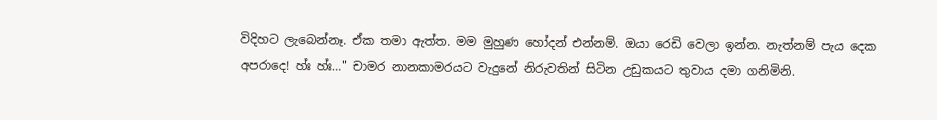විදිහට ලැබෙන්නෑ. ඒක තමා ඇත්ත. මම මුහුණ හෝදන් එන්නම්. ඔයා ‍රෙඩි වෙලා ඉන්න. නැත්නම් පැය දෙක අපරාදෙ! හ්ඃ හ්ඃ…" චාමර නානකාමරයට වැදුනේ නිරුවතින් සිටින උඩුකයට තුවාය දමා ගනිමිනි.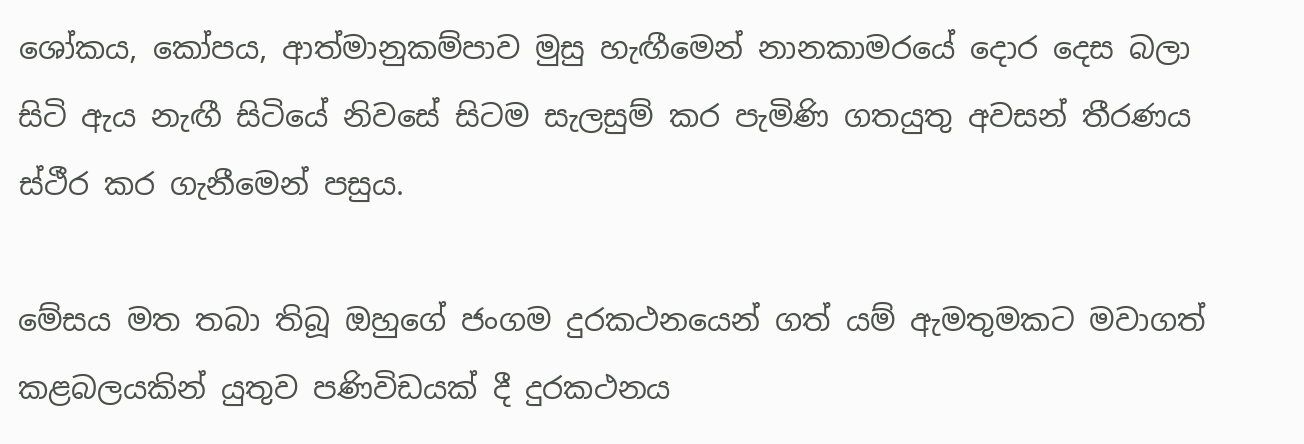ශෝකය, කෝපය, ආත්මානුකම්පාව මුසු හැඟීමෙන් නානකාමරයේ දොර දෙස බලා සිටි ඇය නැඟී සිටියේ නිවසේ සිටම සැලසුම් කර පැමිණි ගතයුතු අවසන් තීරණය ස්ථීර කර ගැනීමෙන් පසුය.

මේසය මත තබා තිබූ ඔහුගේ ජංගම දුරකථනයෙන් ගත් යම් ඇමතුමකට මවාගත් කළබලයකින් යුතුව පණිවිඩයක් දී දුරකථනය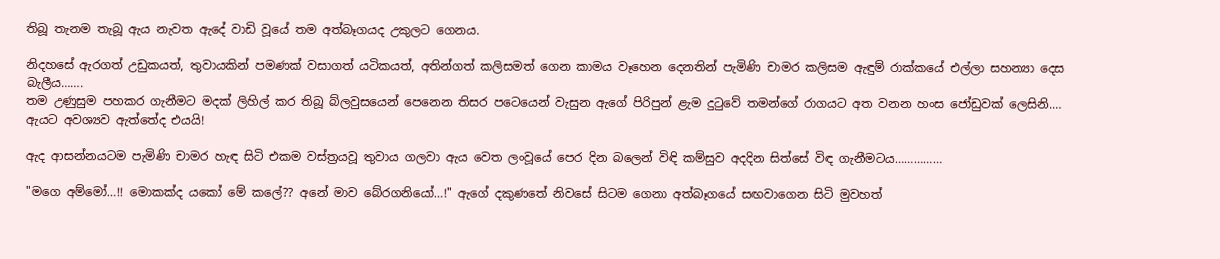තිබූ තැනම තැබූ ඇය නැවත ඇදේ වාඩි වූයේ තම අත්බෑගයද උකුලට ගෙනය.

නිදහසේ ඇරගත් උඩුකයත්, තුවායකින් පමණක් වසාගත් යටිකයත්, අතින්ගත් කලිසමත් ගෙන කාමය වෑහෙන දෙනතින් පැමිණි චාමර කලිසම ඇඳුම් රාක්කයේ එල්ලා සහන්‍යා දෙස බැලීය…….
තම උණුසුම පහකර ගැනීමට මදක් ලිහිල් කර තිබූ බ්ලවුසයෙන් පෙනෙන තිසර පටෙයෙන් වැසුන ඇගේ පිරිපුන් ළැම දුටුවේ තමන්ගේ රාගයට අත වනන හංස ජෝඩුවක් ලෙසිනි.… ඇයට අවශ්‍යව ඇත්තේද එයයි!

ඇද ආසන්නයටම පැමිණි චාමර හැඳ සිටි එකම වස්ත්‍රයවූ තුවාය ගලවා ඇය වෙත ලංවූයේ පෙර දින බලෙන් විඳි කම්සුව අදදින සිත්සේ විඳ ගැනීමටය……………

"මගෙ අම්මෝ…!! මොකක්ද යකෝ මේ කලේ?? අනේ මාව බේරගනියෝ…!" ඇගේ දකුණතේ නිවසේ සිටම ගෙනා අත්බෑගයේ සඟවාගෙන සිටි මුවහත්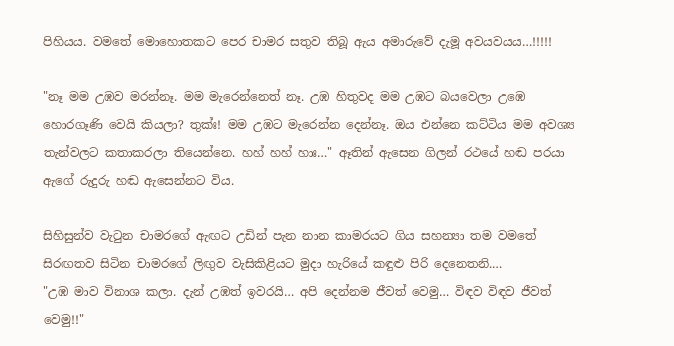පිහියය. වමතේ මොහොතකට පෙර චාමර සතුව තිබූ ඇය අමාරුවේ දැමූ අවයව‍යය…!!!!!

"නෑ මම උඹව මරන්නෑ. මම මැරෙන්නෙත් නෑ. උඹ හිතුවද මම උඹට බයවෙලා උඹෙ හොරගෑණි වෙයි කියලා? තුක්ඃ! මම උඹට මැරෙන්න දෙන්නෑ. ඔය එන්නෙ කට්ටිය මම අවශ්‍ය තැන්වලට කතාකරලා තියෙන්නෙ. හහ් හහ් හාඃ…" ඈතින් ඇසෙන ගිලන් රථයේ හඬ පරයා ඇගේ රුදුරු හඬ ඇසෙන්නට විය.

සිහිසුන්ව වැටුන චාමරගේ ඇඟට උඩින් පැන නාන කාමරයට ගිය සහන්‍යා තම වමතේ සිරඟතව සිටින චාමරගේ ලිඟුව වැසිකිළියට මුදා හැරියේ කඳුළු පිරි දෙනෙතනි.…
"උඹ මාව විනාශ කලා. දැන් උඹත් ඉවරයි… අපි දෙන්නම ජීවත් වෙමු… විඳව විඳව ජීවත් වෙමු!!"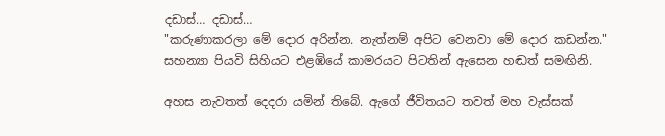දඩාස්… දඩාස්…
"කරුණාකරලා මේ දොර අරින්න. නැත්නම් අපිට වෙනවා මේ දොර කඩන්න." සහන්‍යා පියවි සිහියට එළඹියේ කාමරයට පිටතින් ඇසෙන හඬත් සමඟිනි.

අහස නැවතත් දෙදරා යමින් තිබේ. ඇගේ ජීවිතයට තවත් මහ වැස්සක්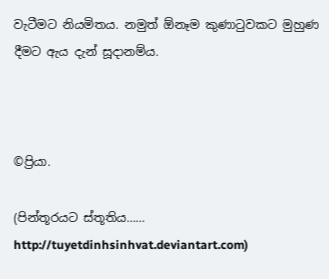වැටීමට නියමිතය. නමුත් ඕනෑම කුණාටුවකට මුහුණ දීමට ඇය දැන් සූදානම්ය.



©ප්‍රියා.

(පින්තූරයට ස්තූතිය……
http://tuyetdinhsinhvat.deviantart.com)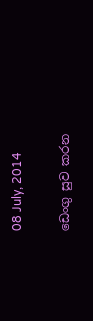08 July, 2014

ඩෙංගු සුව කරන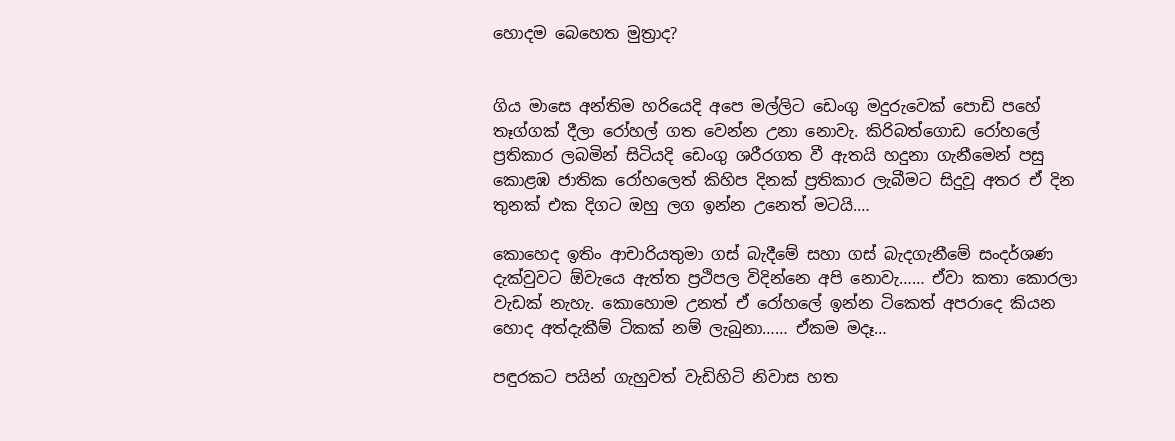හොදම බෙහෙත මුත්‍රාද?


ගිය මාසෙ අන්තිම හරියෙදි අපෙ මල්ලිට ඩෙංගු මදුරුවෙක් පොඩි පහේ තෑග්ගක් දීලා රෝහල් ගත වෙන්න උනා නොවැ. කිරිබත්ගොඩ රෝහලේ ප්‍රතිකාර ලබමින් සිටියදි ඩෙංගු ශ‍රීරගත වී ඇත‍යි හදුනා ගැනීමෙන් පසු කොළඹ ජාතික රෝහලෙත් කිහිප දිනක් ප්‍රතිකාර ලැබීමට සිදුවූ අතර ඒ දින තුනක් එක දිගට ඔහු ලග ඉන්න උනෙත් මටයි.…

කොහෙද ඉතිං ආචාරියතුමා ගස් බැදීමේ සහා ගස් බැදගැනීමේ සංදර්ශණ දැක්වුවට ඕවැයෙ ඇත්ත ප්‍රථිපල විදින්නෙ අපි නොවැ…… ඒවා කතා කොරලා වැඩක් නැහැ. කොහොම උනත් ඒ රෝහලේ ඉන්න ටිකෙත් අපරාදෙ කියන හොද අත්දැකීම් ටිකක් නම් ලැබුනා…… ඒකම මදෑ…

පඳුරකට පයින් ගැහුවත් වැඩිහිටි නිවාස හත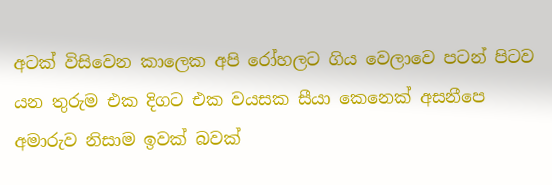අටක් විසිවෙන කාලෙක අපි රෝහලට ගිය වෙලාවෙ පටන් පිටව යන තුරුම එක දිගට එක වයසක සීයා කෙනෙක් අසනීපෙ අමාරුව නිසාම ඉවක් බවක්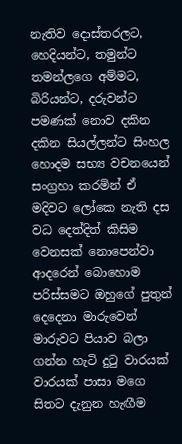නැතිව දොස්තරලට, හෙදියන්ට, තමුන්ට තමන්ලගෙ අම්මට, බිරියන්ට, දරුවන්ට පමණක් නොව දකින දකින සියල්ලන්ට සිංහල හොදම සභ්‍ය වචනයෙන් සංග්‍රහා කරමින් ඒ මදිවට ලෝකෙ නැති දස වධ දෙත්දිත් කිසිම වෙනසක් නොපෙන්වා ආදරෙන් බොහොම පරිස්සමට ඔහුගේ පුතුන් දෙදෙනා මාරුවෙන් මාරුවට පියාව බලා ගන්න හැටි දුටු වාරයක් වාරයක් පාසා මගෙ සිතට දැනුන හැඟීම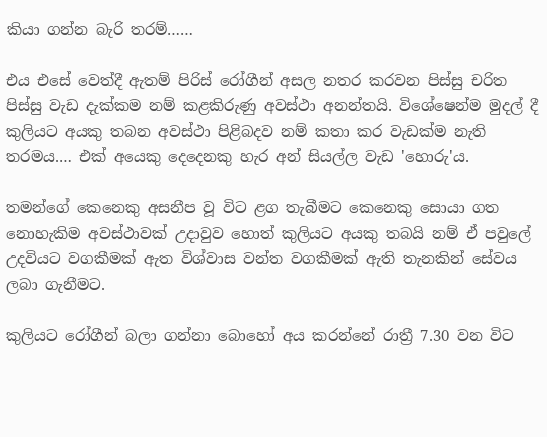කියා ගන්න බැරි තරම්……

එය එසේ වෙත්දී ඇතම් පිරිස් රෝගීන් අසල නතර කරවන පිස්සු චරිත පිස්සු වැඩ දැක්කම නම් කළකිරුණු අවස්ථා අනන්තයි. විශේෂෙන්ම මුදල් දී කුලියට අයකු තබන අවස්ථා පිළිබදව නම් කතා කර වැඩක්ම නැති තරමය.… එක් අයෙකු දෙදෙනකු හැර අන් සියල්ල වැඩ 'හොරු'ය.

තමන්ගේ කෙනෙකු අසනීප වූ විට ළග තැබීමට කෙනෙකු සොයා ගත නොහැකිම අවස්ථාවක් උදාවුව හොත් කුලියට අයකු තබයි නම් ඒ පවුලේ උදවියට වගකීමක් ඇත විශ්වාස වන්ත වගකීමක් ඇති තැනකින් සේවය ලබා ගැනීමට.

කුලියට රෝගීන් බලා ගන්නා බොහෝ අය කරන්නේ රාත්‍රී 7.30 වන විට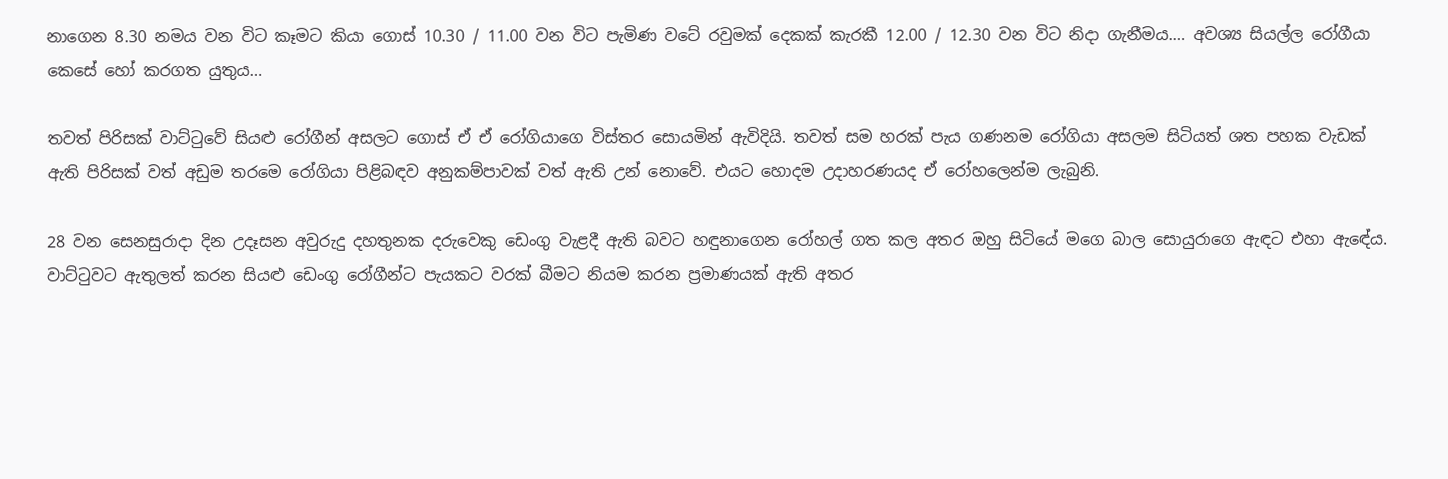නාගෙන 8.30 නමය වන විට කෑමට කියා ගොස් 10.30 / 11.00 වන විට පැමිණ වටේ රවුමක් දෙකක් කැරකී 12.00 / 12.30 වන විට නිදා ගැනීමය.… අවශ්‍ය සියල්ල රෝගීයා කෙසේ හෝ කරගත යුතුය…

තවත් පිරිසක් වාට්ටුවේ සියළු රෝගීන් අසලට ගොස් ඒ ඒ රෝගියාගෙ විස්තර සොයමින් ඇවිදියි. තවත් සම හ‍රක් පැය ගණනම රෝගියා අසලම සිටියත් ශත පහක වැඩක් ඇති පිරිසක් වත් අඩුම තරමෙ රෝගියා පිළිබඳව අනුකම්පාවක් වත් ඇති උන් නොවේ. එයට හොදම උදාහරණයද ඒ රෝහලෙන්ම ලැබුනි.

28 වන සෙනසුරාදා දින උදෑසන අවුරුදු දහතුනක දරුවෙකු ඩෙංගු වැළදී ඇති බවට හඳුනාගෙන රෝහල් ගත කල අතර ඔහු සිටියේ මගෙ බාල සොයුරාගෙ ඇඳට එහා ඇඳේය. වාට්ටුවට ඇතුලත් කරන සියළු ඩෙංගු රෝගීන්ට පැයකට වරක් බීමට නියම කරන ප්‍රමාණයක් ඇති අතර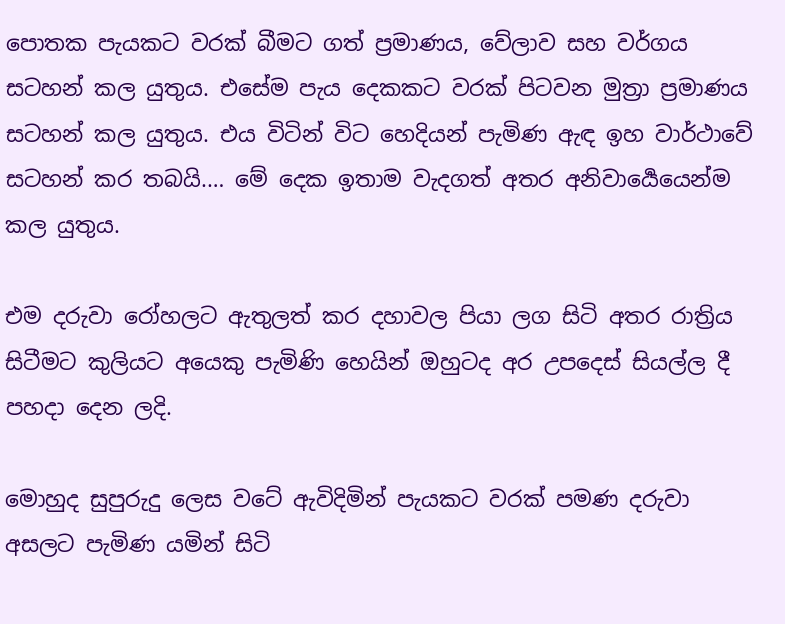පොතක පැයකට වරක් බීමට ගත් ප්‍රමාණය, වේලාව සහ වර්ගය සටහන් කල යුතුය. එසේම පැය දෙකකට වරක් පිටවන මුත්‍රා ප්‍රමාණය සටහන් කල යුතුය. එ‍ය විටින් විට හෙදියන් පැමිණ ඇඳ ඉහ වාර්ථාවේ සටහන් ක‍ර තබයි.… මේ දෙක ඉතාම වැදගත් අතර අනිවාර්‍යෙයෙන්ම කල ‍යුතුය.

එම දරුවා රෝහලට ඇතුලත් කර දහාවල පියා ලග සිටි අතර රාත්‍රිය සිටීමට කුලියට අයෙකු පැමිණි හෙයින් ඔහුටද අර උපදෙස් සියල්ල දී පහදා දෙන ලදි.

මොහුද සුපුරුදු ලෙස වටේ ඇවිදිමින් පැයකට වරක් පමණ දරුවා අසලට පැමිණ යමින් සිටි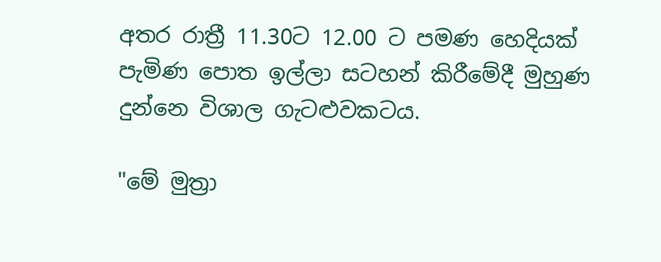අතර රාත්‍රී 11.30ට 12.00 ට පමණ හෙදියක් පැමිණ පොත ඉල්ලා සටහන් කිරීමේදී මුහුණ දුන්නෙ විශාල ගැටළුවකටය.

"මේ මුත්‍රා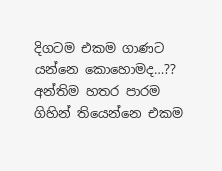දිගටම එකම ගාණට යන්නෙ කොහොමද…?? අන්තිම හතර පාරම ගිහින් තියෙන්නෙ එකම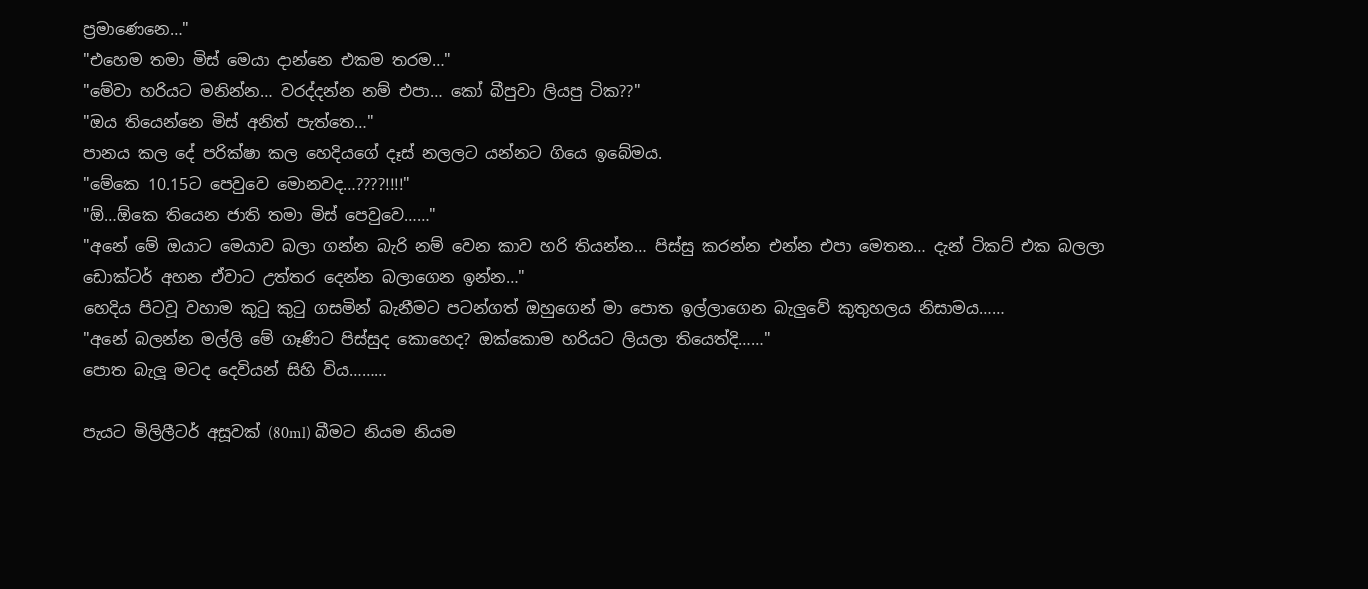ප්‍රමාණෙනෙ…"
"එහෙම තමා මිස් මෙයා දාන්නෙ එකම තරම…"
"මේවා හරියට මනින්න… වරද්දන්න නම් එපා… කෝ බීපුවා ලියපු ටික??"
"ඔය තියෙන්නෙ මිස් අනිත් පැත්තෙ…"
පානය කල දේ පරික්ෂා කල හෙදියගේ දෑස් නලලට යන්නට ගියෙ ඉබේමය.
"මේකෙ 10.15ට පෙවුවෙ මොනවද…????!!!!"
"ඕ…ඕකෙ තියෙන ජාති තමා මිස් පෙවුවෙ……"
"අනේ මේ ඔයාට මෙයාව බලා ගන්න බැරි නම් වෙන කාව හරි ති‍යන්න… පිස්සු කරන්න එන්න එපා මෙතන… දැන් ටිකට් එක බලලා ඩොක්ටර් අහන ඒවාට උත්තර දෙන්න බලාගෙන ඉන්න…"
හෙදිය පිටවූ වහාම කුටු කුටු ගසමින් බැනීමට පටන්ගත් ඔහුගෙන් මා පොත ඉල්ලාගෙන බැලුවේ කුතුහලය නිසාමය……
"අනේ බලන්න මල්ලි මේ ගෑණිට පිස්සුද කොහෙද? ඔක්කොම හරියට ලියලා තියෙත්දි……"
පොත බැලූ මටද දෙවියන් සිහි විය………

පැයට මිලිලීටර් අසූවක් (80ml) බීමට නියම නියම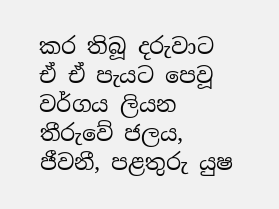කර තිබූ දරුවාට ඒ ඒ පැයට පෙවූ වර්ගය ලියන තීරුවේ ජලය, ජීවනී, පළතුරු යුෂ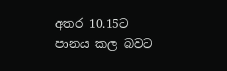අතර 10.15ට පානය කල බවට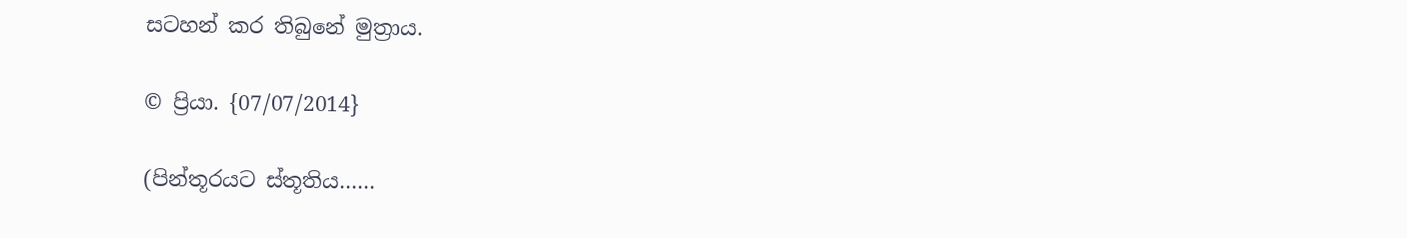සටහන් කර තිබුනේ මුත්‍රාය.

© ප්‍රියා. {07/07/2014}

(පින්තූරයට ස්තූතිය……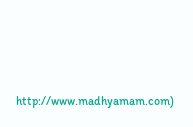http://www.madhyamam.com)